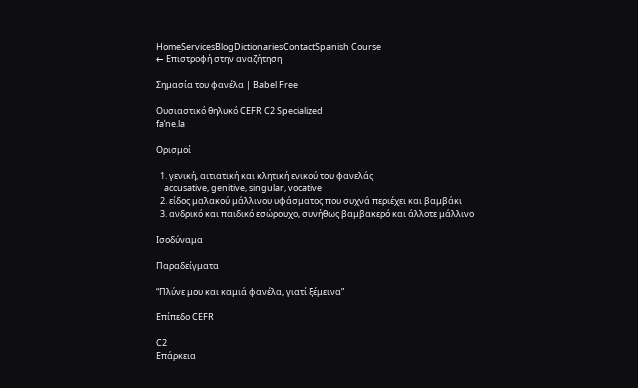HomeServicesBlogDictionariesContactSpanish Course
← Επιστροφή στην αναζήτηση

Σημασία του φανέλα | Babel Free

Ουσιαστικό θηλυκό CEFR C2 Specialized
faˈne.la

Ορισμοί

  1. γενική, αιτιατική και κλητική ενικού του φανελάς
    accusative, genitive, singular, vocative
  2. είδος μαλακού μάλλινου υφάσματος που συχνά περιέχει και βαμβάκι
  3. ανδρικό και παιδικό εσώρουχο, συνήθως βαμβακερό και άλλοτε μάλλινο

Ισοδύναμα

Παραδείγματα

“Πλύνε μου και καμιά φανέλα, γιατί ξέμεινα”

Επίπεδο CEFR

C2
Επάρκεια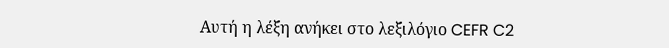Αυτή η λέξη ανήκει στο λεξιλόγιο CEFR C2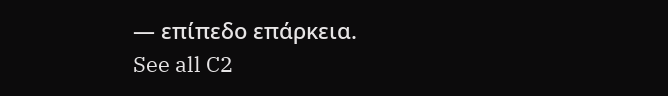— επίπεδο επάρκεια.
See all C2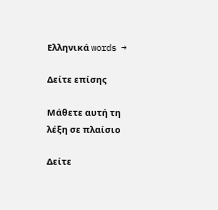Ελληνικά words →

Δείτε επίσης

Μάθετε αυτή τη λέξη σε πλαίσιο

Δείτε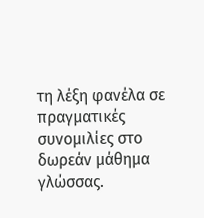τη λέξη φανέλα σε πραγματικές συνομιλίες στο δωρεάν μάθημα γλώσσας.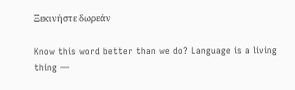Ξεκινήστε δωρεάν

Know this word better than we do? Language is a living thing —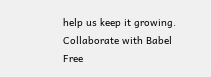help us keep it growing. Collaborate with Babel Free